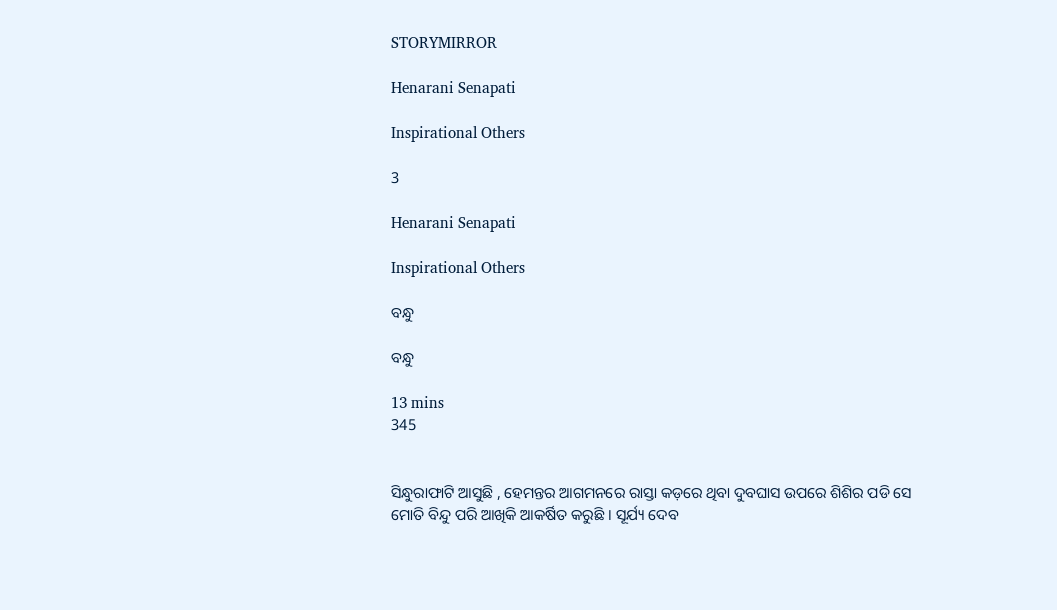STORYMIRROR

Henarani Senapati

Inspirational Others

3

Henarani Senapati

Inspirational Others

ବନ୍ଧୁ

ବନ୍ଧୁ

13 mins
345


ସିନ୍ଧୁରାଫାଟି ଆସୁଛି , ହେମନ୍ତର ଆଗମନରେ ରାସ୍ତା କଡ଼ରେ ଥିବା ଦୁବଘାସ ଉପରେ ଶିଶିର ପଡି ସେ ମୋତି ବିନ୍ଦୁ ପରି ଆଖିକି ଆକର୍ଷିତ କରୁଛି । ସୂର୍ଯ୍ୟ ଦେବ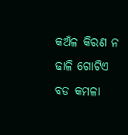କଅଁଳ କିରଣ ନ ଢାଳି ଗୋଟିଏ ବଡ କମଳା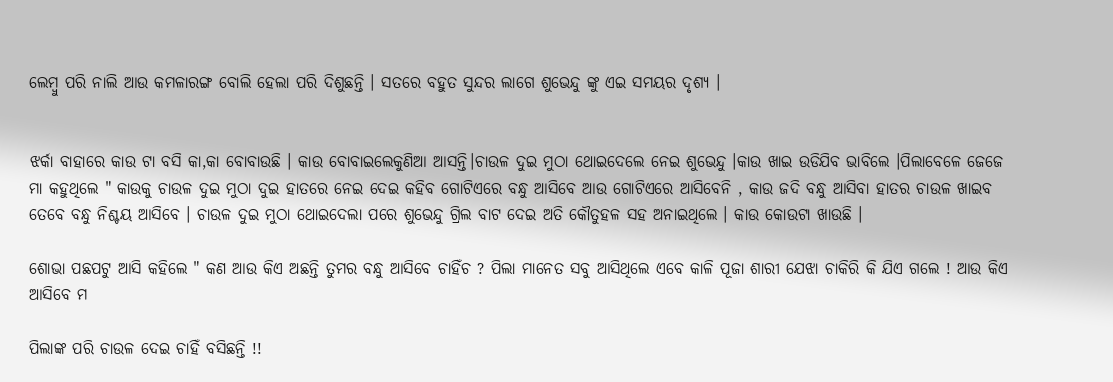ଲେମ୍ବୁ ପରି ନାଲି ଆଉ କମଳାରଙ୍ଗ ବୋଲି ହେଲା ପରି ଦିଶୁଛନ୍ତି । ସତରେ ବହୁତ ସୁନ୍ଦର ଲାଗେ ଶୁଭେନ୍ଦୁ ଙ୍କୁ ଏଇ ସମୟର ଦୃଶ୍ୟ ।


ଝର୍କା ବାହାରେ କାଉ ଟା ବସି କା,କା ବୋବାଉଛି । କାଉ ବୋବାଇଲେକୁଣିଆ ଆସନ୍ତି।ଚାଉଳ ଦୁଇ ମୁଠା ଥୋଇଦେଲେ ନେଇ ଶୁଭେନ୍ଦୁ ।କାଉ ଖାଇ ଉଡିଯିବ ଭାବିଲେ ।ପିଲାବେଳେ ଜେଜେ ମା କହୁଥିଲେ " କାଉକୁ ଚାଉଳ ଦୁଇ ମୁଠା ଦୁଇ ହାତରେ ନେଇ ଦେଇ କହିବ ଗୋଟିଏରେ ବନ୍ଧୁ ଆସିବେ ଆଉ ଗୋଟିଏରେ ଆସିବେନି , କାଉ ଜଦି ବନ୍ଧୁ ଆସିବା ହାତର ଚାଉଳ ଖାଇବ ତେବେ ବନ୍ଧୁ ନିଶ୍ଚୟ ଆସିବେ । ଚାଉଳ ଦୁଇ ମୁଠା ଥୋଇଦେଲା ପରେ ଶୁଭେନ୍ଦୁ ଗ୍ରିଲ ବାଟ ଦେଇ ଅତି କୌତୁହଳ ସହ ଅନାଇଥିଲେ । କାଉ କୋଉଟା ଖାଉଛି ।

ଶୋଭା ପଛପଟୁ ଆସି କହିଲେ " କଣ ଆଉ କିଏ ଅଛନ୍ତି ତୁମର ବନ୍ଧୁ ଆସିବେ ଚାହିଁଚ ? ପିଲା ମାନେତ ସବୁ ଆସିଥିଲେ ଏବେ କାଳି ପୂଜା ଶାରୀ ଯେଝା ଚାକିରି କି ଯିଏ ଗଲେ ! ଆଉ କିଏ ଆସିବେ ମ

ପିଲାଙ୍କ ପରି ଚାଉଳ ଦେଇ ଚାହିଁ ବସିଛନ୍ତି !!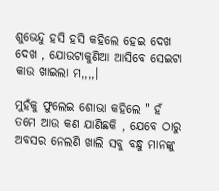ଶୁଭେନ୍ଦୁ ହସି ହସି କହିଲେ ହେଇ ଦେଖ ଦେଖ , ଯୋଉଟାକୁଣିଆ ଆସିବେ ସେଇଟା କାଉ ଖାଇଲା ମ,,,,।

ମୁହଁକୁ ଫୁଲେଇ ଶୋଭା କହିଲେ " ହଁ ତମେ ଆଉ କଣ ଯାଣିଛକି , ଯେବେ ଠାରୁ ଅବସର ନେଲଣି ଖାଲି ସବୁ ବନ୍ଧୁ ମାନଙ୍କୁ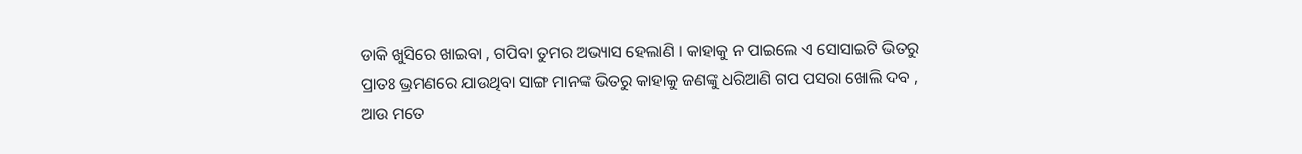ଡାକି ଖୁସିରେ ଖାଇବା , ଗପିବା ତୁମର ଅଭ୍ୟାସ ହେଲାଣି । କାହାକୁ ନ ପାଇଲେ ଏ ସୋସାଇଟି ଭିତରୁ ପ୍ରାତଃ ଭ୍ରମଣରେ ଯାଉଥିବା ସାଙ୍ଗ ମାନଙ୍କ ଭିତରୁ କାହାକୁ ଜଣଙ୍କୁ ଧରିଆଣି ଗପ ପସରା ଖୋଲି ଦବ , ଆଉ ମତେ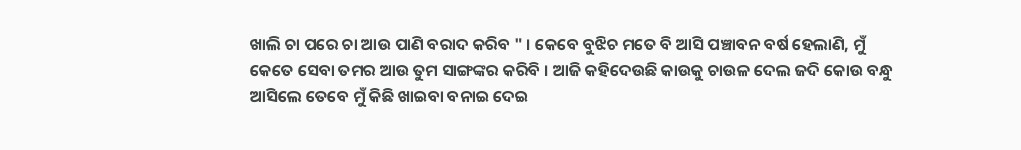ଖାଲି ଚା ପରେ ଚା ଆଉ ପାଣି ବରାଦ କରିବ " । କେବେ ବୁଝିଚ ମତେ ବି ଆସି ପଞ୍ଚାବନ ବର୍ଷ ହେଲାଣି, ମୁଁ କେତେ ସେବା ତମର ଆଉ ତୁମ ସାଙ୍ଗଙ୍କର କରିବି । ଆଜି କହିଦେଉଛି କାଉକୁ ଚାଉଳ ଦେଲ ଜଦି କୋଉ ବନ୍ଧୁ ଆସିଲେ ତେବେ ମୁଁ କିଛି ଖାଇବା ବନାଇ ଦେଇ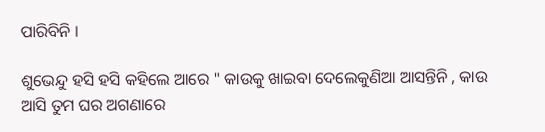ପାରିବିନି ।

ଶୁଭେନ୍ଦୁ ହସି ହସି କହିଲେ ଆରେ " କାଉକୁ ଖାଇବା ଦେଲେକୁଣିଆ ଆସନ୍ତିନି , କାଉ ଆସି ତୁମ ଘର ଅଗଣାରେ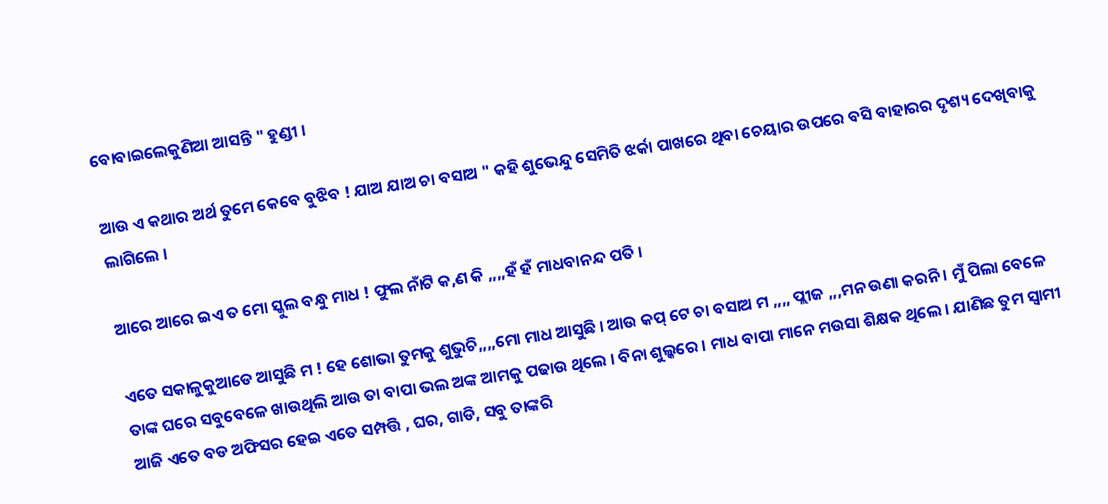ବୋବାଇଲେକୁଣିଆ ଆସନ୍ତି " ହୁଣ୍ଡୀ ।

ଆଉ ଏ କଥାର ଅର୍ଥ ତୁମେ କେବେ ବୁଝିବ ! ଯାଅ ଯାଅ ଚା ବସାଅ " କହି ଶୁଭେନ୍ଦୁ ସେମିତି ଝର୍କା ପାଖରେ ଥିବା ଚେୟାର ଉପରେ ବସି ବାହାରର ଦୃଶ୍ୟ ଦେଖିବାକୁ ଲାଗିଲେ ।

ଆରେ ଆରେ ଇଏ ତ ମୋ ସ୍କୁଲ ବନ୍ଧୁ ମାଧ ! ଫୁଲ ନାଁଟି କ,ଣ କି ,,,,ହଁ ହଁ ମାଧବାନନ୍ଦ ପତି ।

ଏତେ ସକାଳୁକୁଆଡେ ଆସୁଛି ମ ! ହେ ଶୋଭା ତୁମକୁ ଶୁଭୁଚି,,,,ମୋ ମାଧ ଆସୁଛି । ଆଉ କପ୍ ଟେ ଚା ବସାଅ ମ ,,,, ପ୍ଲୀଜ ,,,ମନ ଉଣା କରନି । ମୁଁ ପିଲା ବେଳେ ତାଙ୍କ ଘରେ ସବୁବେଳେ ଖାଉଥିଲି ଆଉ ତା ବାପା ଭଲ ଅଙ୍କ ଆମକୁ ପଢାଉ ଥିଲେ । ବିନା ଶୁଲ୍କରେ । ମାଧ ବାପା ମାନେ ମଉସା ଶିକ୍ଷକ ଥିଲେ । ଯାଣିଛ ତୁମ ସ୍ବାମୀ ଆଜି ଏତେ ବଡ ଅଫିସର ହେଇ ଏତେ ସମ୍ପତ୍ତି , ଘର, ଗାଡି, ସବୁ ତାଙ୍କରି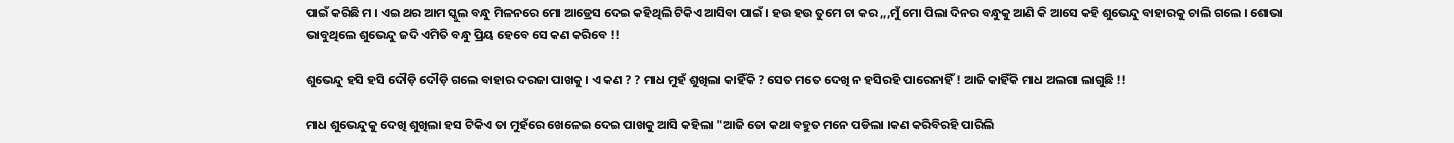ପାଇଁ କରିଛି ମ । ଏଇ ଥର ଆମ ସ୍କୁଲ ବନ୍ଧୁ ମିଳନରେ ମୋ ଆଡ୍ରେସ ଦେଇ କହିଥିଲି ଟିକିଏ ଆସିବା ପାଇଁ । ହଉ ହଉ ତୁମେ ଚା କର ,,,ମୁଁ ମୋ ପିଲା ଦିନର ବନ୍ଧୁକୁ ଆଣି କି ଆସେ କହି ଶୁଭେନ୍ଦୁ ବାହାରକୁ ଚାଲି ଗଲେ । ଶୋଭା ଭାବୁଥିଲେ ଶୁଭେନ୍ଦୁ ଜଦି ଏମିତି ବନ୍ଧୁ ପ୍ରିୟ ହେବେ ସେ କଣ କରିବେ !!

ଶୁଭେନ୍ଦୁ ହସି ହସି ଦୌଡ଼ି ଦୌଡ଼ି ଗଲେ ବାହାର ଦରଜା ପାଖକୁ । ଏ କଣ ? ? ମାଧ ମୁହଁ ଶୁଖିଲା କାହିଁକି ? ସେତ ମତେ ଦେଖି ନ ହସିରହି ପାରେନାହିଁ ! ଆଜି କାହିଁକି ମାଧ ଅଲଗା ଲାଗୁଛି !!

ମାଧ ଶୁଭେନ୍ଦୁକୁ ଦେଖି ଶୁଖିଲା ହସ ଟିକିଏ ତା ମୁହଁରେ ଖେଳେଇ ଦେଇ ପାଖକୁ ଆସି କହିଲା "ଆଜି ତୋ କଥା ବହୁତ ମନେ ପଡିଲା ।କଣ କରିବିରହି ପାରିଲି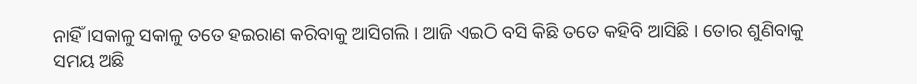ନାହିଁ ।ସକାଳୁ ସକାଳୁ ତତେ ହଇରାଣ କରିବାକୁ ଆସିଗଲି । ଆଜି ଏଇଠି ବସି କିଛି ତତେ କହିବି ଆସିଛି । ତୋର ଶୁଣିବାକୁ ସମୟ ଅଛି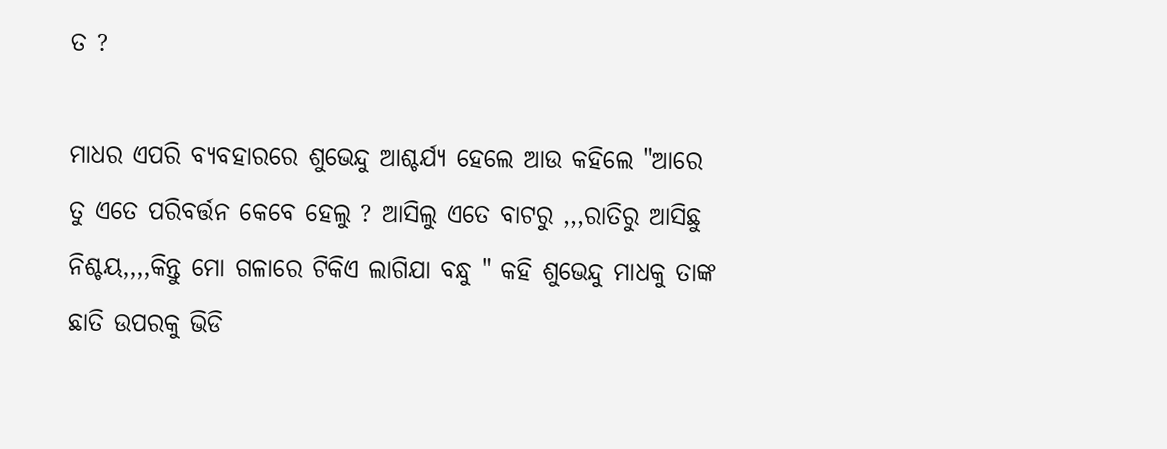ତ ?

ମାଧର ଏପରି ବ୍ୟବହାରରେ ଶୁଭେନ୍ଦୁ ଆଶ୍ଚର୍ଯ୍ୟ ହେଲେ ଆଉ କହିଲେ "ଆରେ ତୁ ଏତେ ପରିବର୍ତ୍ତନ କେବେ ହେଲୁ ? ଆସିଲୁ ଏତେ ବାଟରୁ ,,,ରାତିରୁ ଆସିଛୁ ନିଶ୍ଚୟ,,,,କିନ୍ତୁ ମୋ ଗଳାରେ ଟିକିଏ ଲାଗିଯା ବନ୍ଧୁ " କହି ଶୁଭେନ୍ଦୁ ମାଧକୁ ତାଙ୍କ ଛାତି ଉପରକୁ ଭିଡି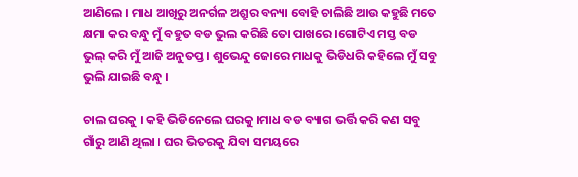ଆଣିଲେ । ମାଧ ଆଖିରୁ ଅନର୍ଗଳ ଅଶ୍ରୁର ବନ୍ୟା ବୋହି ଚାଲିଛି ଆଉ କହୁଛି ମତେ କ୍ଷମା କର ବନ୍ଧୁ ମୁଁ ବହୁତ ବଡ ଭୁଲ କରିଛି ତୋ ପାଖରେ ।ଗୋଟିଏ ମସ୍ତ ବଡ ଭୁଲ୍ କରି ମୁଁ ଆଜି ଅନୁତପ୍ତ । ଶୁଭେନ୍ଦୁ ଜୋରେ ମାଧକୁ ଭିଡିଧରି କହିଲେ ମୁଁ ସବୁ ଭୁଲି ଯାଇଛି ବନ୍ଧୁ ।

ଚାଲ ଘରକୁ । କହି ଭିଡିନେଲେ ଘରକୁ ।ମାଧ ବଡ ବ୍ୟାଗ ଭର୍ତ୍ତି କରି କଣ ସବୁ ଗାଁରୁ ଆଣି ଥିଲା । ଘର ଭିତରକୁ ଯିବା ସମୟରେ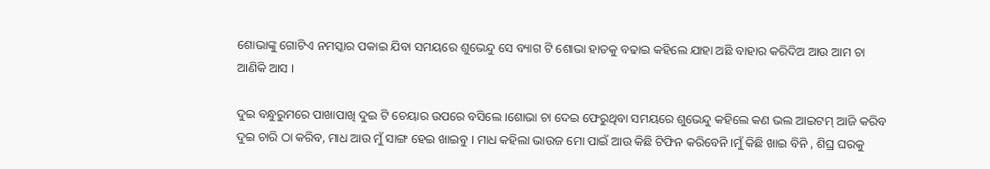ଶୋଭାଙ୍କୁ ଗୋଟିଏ ନମସ୍କାର ପକାଇ ଯିବା ସମୟରେ ଶୁଭେନ୍ଦୁ ସେ ବ୍ୟାଗ ଟି ଶୋଭା ହାତକୁ ବଢାଇ କହିଲେ ଯାହା ଅଛି ବାହାର କରିଦିଅ ଆଉ ଆମ ଚା ଆଣିକି ଆସ ।

ଦୁଇ ବନ୍ଧୁରୁମରେ ପାଖାପାଖି ଦୁଇ ଟି ଚେୟାର ଉପରେ ବସିଲେ ।ଶୋଭା ଚା ଦେଇ ଫେରୁଥିବା ସମୟରେ ଶୁଭେନ୍ଦୁ କହିଲେ କଣ ଭଲ ଆଇଟମ୍ ଆଜି କରିବ ଦୁଇ ଚାରି ଠା କରିବ, ମାଧ ଆଉ ମୁଁ ସାଙ୍ଗ ହେଇ ଖାଇବୁ । ମାଧ କହିଲା ଭାଉଜ ମୋ ପାଇଁ ଆଉ କିଛି ଟିଫିନ କରିବେନି ।ମୁଁ କିଛି ଖାଇ ବିନି , ଶିଘ୍ର ଘରକୁ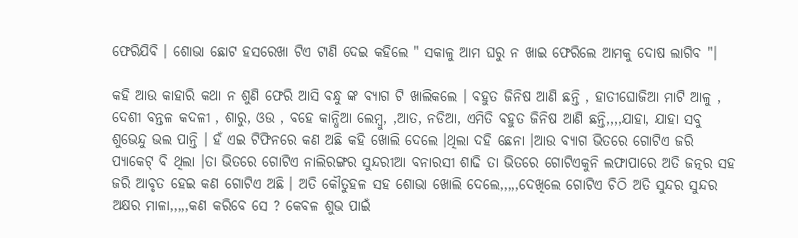ଫେରିଯିବି । ଶୋଭା ଛୋଟ ହସରେଖା ଟିଏ ଟାଣି ଦେଇ କହିଲେ " ସକାଳୁ ଆମ ଘରୁ ନ ଖାଇ ଫେରିଲେ ଆମକୁ ଦୋଷ ଲାଗିବ "।

କହି ଆଉ କାହାରି କଥା ନ ଶୁଣି ଫେରି ଆସି ବନ୍ଧୁ ଙ୍କ ବ୍ୟାଗ ଟି ଖାଲିକଲେ । ବହୁତ ଜିନିଷ ଆଣି ଛନ୍ତି , ହାତୀଘୋଜିଆ ମାଟି ଆଳୁ , ଦେଶୀ ବନ୍ତଳ କଦଳୀ , ଶାରୁ, ଓଉ , ବହେ କାନ୍ଧିଆ ଲେମ୍ବୁ, ,ଆତ, ନଡିଆ, ଏମିତି ବହୁତ ଜିନିଷ ଆଣି ଛନ୍ତି,,,,ଯାହା, ଯାହା ସବୁ ଶୁଭେନ୍ଦୁ ଭଲ ପାନ୍ତି । ହଁ ଏଇ ଟିଫିନରେ କଣ ଅଛି କହି ଖୋଲି ଦେଲେ ।ଥିଲା ଦହି ଛେନା ।ଆଉ ବ୍ୟାଗ ଭିତରେ ଗୋଟିଏ ଜରି ପ୍ୟାକେଟ୍ ବି ଥିଲା ।ତା ଭିତରେ ଗୋଟିଏ ନାଲିରଙ୍ଗର ସୁନ୍ଦରୀଆ ବନାରସୀ ଶାଢି ତା ଭିତରେ ଗୋଟିଏକୁନି ଲଫାପାରେ ଅତି ଜତ୍ନର ସହ ଜରି ଆବୃତ ହେଇ କଣ ଗୋଟିଏ ଅଛି । ଅତି କୌତୁହଳ ସହ ଶୋଭା ଖୋଲି ଦେଲେ,,,,,ଦେଖିଲେ ଗୋଟିଏ ଚିଠି ଅତି ସୁନ୍ଦର ସୁନ୍ଦର ଅକ୍ଷର ମାଳା,,,,,କଣ କରିବେ ସେ ? କେବଳ ଶୁଭ ପାଇଁ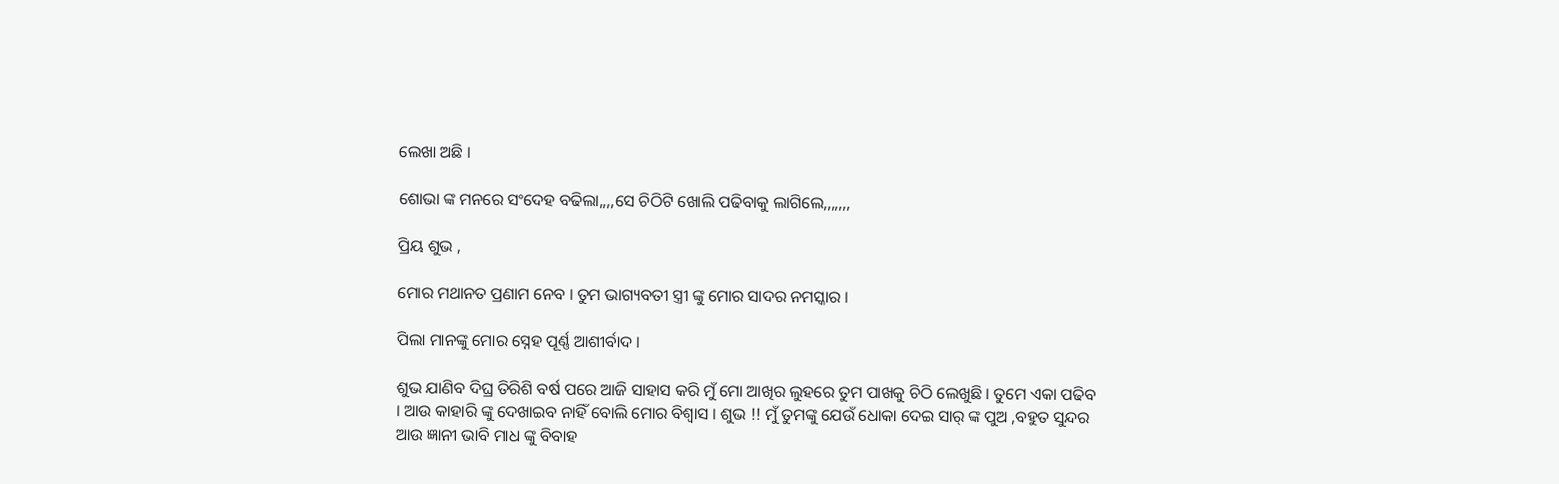ଲେଖା ଅଛି ।

ଶୋଭା ଙ୍କ ମନରେ ସଂଦେହ ବଢିଲା,,,,ସେ ଚିଠିଟି ଖୋଲି ପଢିବାକୁ ଲାଗିଲେ,,,,,,,

ପ୍ରିୟ ଶୁଭ ,

ମୋର ମଥାନତ ପ୍ରଣାମ ନେବ । ତୁମ ଭାଗ୍ୟବତୀ ସ୍ତ୍ରୀ ଙ୍କୁ ମୋର ସାଦର ନମସ୍କାର ।

ପିଲା ମାନଙ୍କୁ ମୋର ସ୍ନେହ ପୂର୍ଣ୍ଣ ଆଶୀର୍ବାଦ ।

ଶୁଭ ଯାଣିବ ଦିଘ୍ର ତିରିଶି ବର୍ଷ ପରେ ଆଜି ସାହାସ କରି ମୁଁ ମୋ ଆଖିର ଲୁହରେ ତୁମ ପାଖକୁ ଚିଠି ଲେଖୁଛି । ତୁମେ ଏକା ପଢିବ । ଆଉ କାହାରି ଙ୍କୁ ଦେଖାଇବ ନାହିଁ ବୋଲି ମୋର ବିଶ୍ୱାସ । ଶୁଭ !! ମୁଁ ତୁମଙ୍କୁ ଯେଉଁ ଧୋକା ଦେଇ ସାର୍ ଙ୍କ ପୁଅ ,ବହୁତ ସୁନ୍ଦର ଆଉ ଜ୍ଞାନୀ ଭାବି ମାଧ ଙ୍କୁ ବିବାହ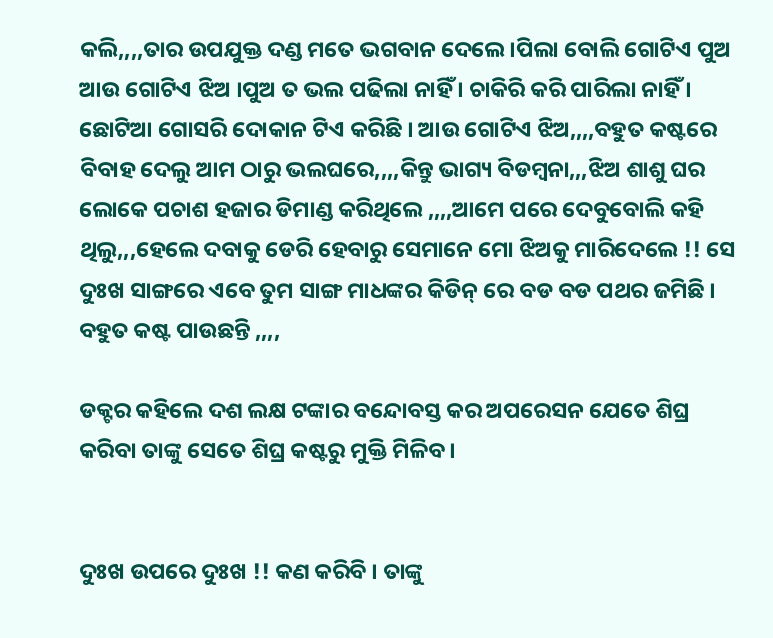କଲି,,,,ତାର ଉପଯୁକ୍ତ ଦଣ୍ଡ ମତେ ଭଗବାନ ଦେଲେ ।ପିଲା ବୋଲି ଗୋଟିଏ ପୁଅ ଆଉ ଗୋଟିଏ ଝିଅ ।ପୁଅ ତ ଭଲ ପଢିଲା ନାହିଁ । ଚାକିରି କରି ପାରିଲା ନାହିଁ । ଛୋଟିଆ ଗୋସରି ଦୋକାନ ଟିଏ କରିଛି । ଆଉ ଗୋଟିଏ ଝିଅ,,,,ବହୁତ କଷ୍ଟରେ ବିବାହ ଦେଲୁ ଆମ ଠାରୁ ଭଲଘରେ,,,,କିନ୍ତୁ ଭାଗ୍ୟ ବିଡମ୍ବନା,,,ଝିଅ ଶାଶୁ ଘର ଲୋକେ ପଚାଶ ହଜାର ଡିମାଣ୍ଡ କରିଥିଲେ ,,,,ଆମେ ପରେ ଦେବୁବୋଲି କହି ଥିଲୁ,,,ହେଲେ ଦବାକୁ ଡେରି ହେବାରୁ ସେମାନେ ମୋ ଝିଅକୁ ମାରିଦେଲେ !! ସେ ଦୁଃଖ ସାଙ୍ଗରେ ଏବେ ତୁମ ସାଙ୍ଗ ମାଧଙ୍କର କିଡିନ୍ ରେ ବଡ ବଡ ପଥର ଜମିଛି । ବହୁତ କଷ୍ଟ ପାଉଛନ୍ତି ,,,,

ଡକ୍ଟର କହିଲେ ଦଶ ଲକ୍ଷ ଟଙ୍କାର ବନ୍ଦୋବସ୍ତ କର ଅପରେସନ ଯେତେ ଶିଘ୍ର କରିବା ତାଙ୍କୁ ସେତେ ଶିଘ୍ର କଷ୍ଟରୁ ମୁକ୍ତି ମିଳିବ ।


ଦୁଃଖ ଉପରେ ଦୁଃଖ !! କଣ କରିବି । ତାଙ୍କୁ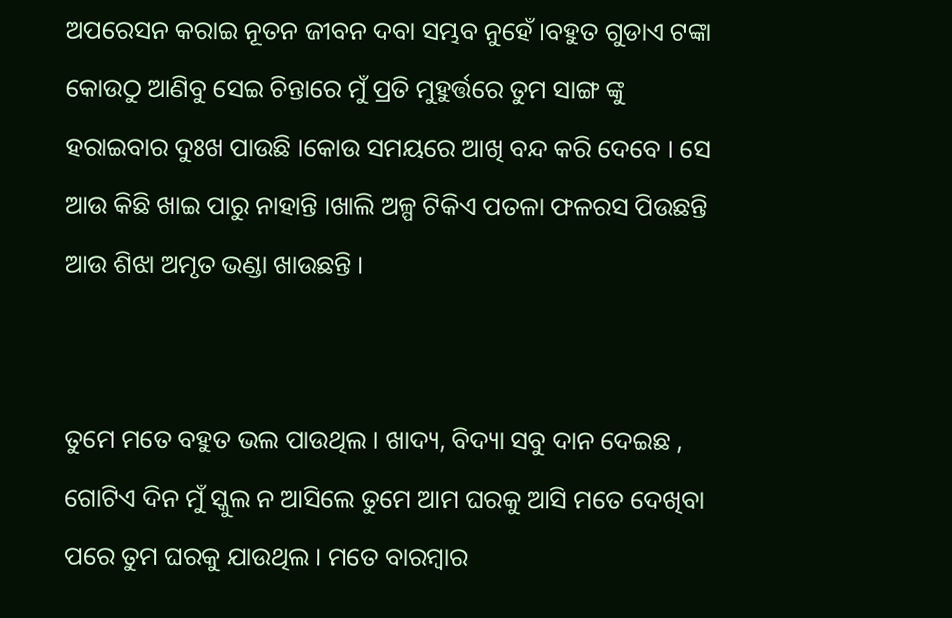ଅପରେସନ କରାଇ ନୂତନ ଜୀବନ ଦବା ସମ୍ଭବ ନୁହେଁ ।ବହୁତ ଗୁଡାଏ ଟଙ୍କା କୋଉଠୁ ଆଣିବୁ ସେଇ ଚିନ୍ତାରେ ମୁଁ ପ୍ରତି ମୁହୁର୍ତ୍ତରେ ତୁମ ସାଙ୍ଗ ଙ୍କୁ ହରାଇବାର ଦୁଃଖ ପାଉଛି ।କୋଉ ସମୟରେ ଆଖି ବନ୍ଦ କରି ଦେବେ । ସେ ଆଉ କିଛି ଖାଇ ପାରୁ ନାହାନ୍ତି ।ଖାଲି ଅଳ୍ପ ଟିକିଏ ପତଳା ଫଳରସ ପିଉଛନ୍ତି ଆଉ ଶିଝା ଅମୃତ ଭଣ୍ଡା ଖାଉଛନ୍ତି ।


ତୁମେ ମତେ ବହୁତ ଭଲ ପାଉଥିଲ । ଖାଦ୍ୟ, ବିଦ୍ୟା ସବୁ ଦାନ ଦେଇଛ , ଗୋଟିଏ ଦିନ ମୁଁ ସ୍କୁଲ ନ ଆସିଲେ ତୁମେ ଆମ ଘରକୁ ଆସି ମତେ ଦେଖିବା ପରେ ତୁମ ଘରକୁ ଯାଉଥିଲ । ମତେ ବାରମ୍ବାର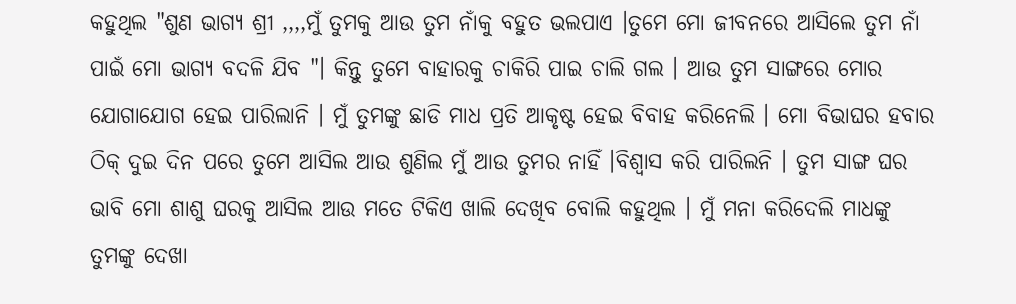କହୁଥିଲ "ଶୁଣ ଭାଗ୍ୟ ଶ୍ରୀ ,,,,ମୁଁ ତୁମକୁ ଆଉ ତୁମ ନାଁକୁ ବହୁତ ଭଲପାଏ ।ତୁମେ ମୋ ଜୀବନରେ ଆସିଲେ ତୁମ ନାଁ ପାଇଁ ମୋ ଭାଗ୍ୟ ବଦଳି ଯିବ "। କିନ୍ତୁ ତୁମେ ବାହାରକୁ ଚାକିରି ପାଇ ଚାଲି ଗଲ । ଆଉ ତୁମ ସାଙ୍ଗରେ ମୋର ଯୋଗାଯୋଗ ହେଇ ପାରିଲାନି । ମୁଁ ତୁମଙ୍କୁ ଛାଡି ମାଧ ପ୍ରତି ଆକୃଷ୍ଟ ହେଇ ବିବାହ କରିନେଲି । ମୋ ବିଭାଘର ହବାର ଠିକ୍ ଦୁଇ ଦିନ ପରେ ତୁମେ ଆସିଲ ଆଉ ଶୁଣିଲ ମୁଁ ଆଉ ତୁମର ନାହିଁ ।ବିଶ୍ୱାସ କରି ପାରିଲନି । ତୁମ ସାଙ୍ଗ ଘର ଭାବି ମୋ ଶାଶୁ ଘରକୁ ଆସିଲ ଆଉ ମତେ ଟିକିଏ ଖାଲି ଦେଖିବ ବୋଲି କହୁଥିଲ । ମୁଁ ମନା କରିଦେଲି ମାଧଙ୍କୁ ତୁମଙ୍କୁ ଦେଖା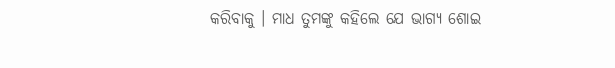କରିବାକୁ । ମାଧ ତୁମଙ୍କୁ କହିଲେ ଯେ ଭାଗ୍ୟ ଶୋଇ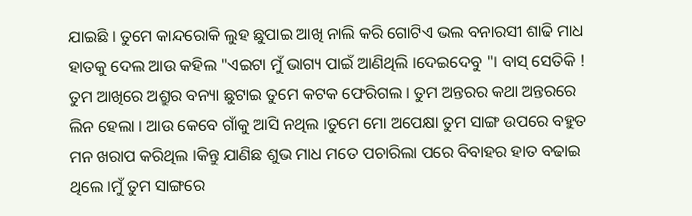ଯାଇଛି । ତୁମେ କାନ୍ଦରୋକି ଲୁହ ଛୁପାଇ ଆଖି ନାଲି କରି ଗୋଟିଏ ଭଲ ବନାରସୀ ଶାଢି ମାଧ ହାତକୁ ଦେଲ ଆଉ କହିଲ "ଏଇଟା ମୁଁ ଭାଗ୍ୟ ପାଇଁ ଆଣିଥିଲି ।ଦେଇଦେବୁ "। ବାସ୍ ସେତିକି ! ତୁମ ଆଖିରେ ଅଶ୍ରୁର ବନ୍ୟା ଛୁଟାଇ ତୁମେ କଟକ ଫେରିଗଲ । ତୁମ ଅନ୍ତରର କଥା ଅନ୍ତରରେ ଲିନ ହେଲା । ଆଉ କେବେ ଗାଁକୁ ଆସି ନଥିଲ ।ତୁମେ ମୋ ଅପେକ୍ଷା ତୁମ ସାଙ୍ଗ ଉପରେ ବହୁତ ମନ ଖରାପ କରିଥିଲ ।କିନ୍ତୁ ଯାଣିଛ ଶୁଭ ମାଧ ମତେ ପଚାରିଲା ପରେ ବିବାହର ହାତ ବଢାଇ ଥିଲେ ।ମୁଁ ତୁମ ସାଙ୍ଗରେ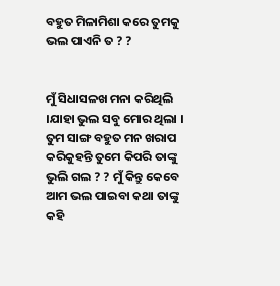ବହୁତ ମିଳାମିଶା କରେ ତୁମକୁ ଭଲ ପାଏନି ତ ? ?


ମୁଁ ସିଧାସଳଖ ମନା କରିଥିଲି ।ଯାହା ଭୁଲ ସବୁ ମୋର ଥିଲା । ତୁମ ସାଙ୍ଗ ବହୁତ ମନ ଖରାପ କରିକୁହନ୍ତି ତୁମେ କିପରି ତାଙ୍କୁ ଭୁଲି ଗଲ ? ? ମୁଁ କିନ୍ତୁ କେବେ ଆମ ଭଲ ପାଇବା କଥା ତାଙ୍କୁ କହି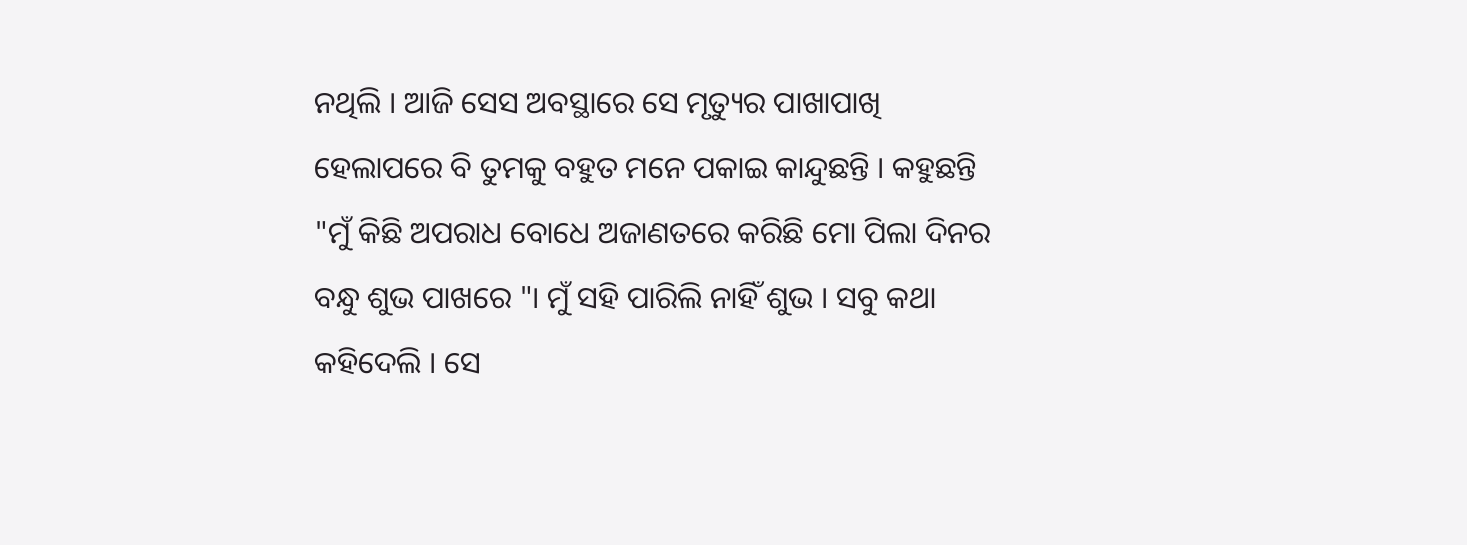ନଥିଲି । ଆଜି ସେସ ଅବସ୍ଥାରେ ସେ ମୃତ୍ୟୁର ପାଖାପାଖି ହେଲାପରେ ବି ତୁମକୁ ବହୁତ ମନେ ପକାଇ କାନ୍ଦୁଛନ୍ତି । କହୁଛନ୍ତି "ମୁଁ କିଛି ଅପରାଧ ବୋଧେ ଅଜାଣତରେ କରିଛି ମୋ ପିଲା ଦିନର ବନ୍ଧୁ ଶୁଭ ପାଖରେ "। ମୁଁ ସହି ପାରିଲି ନାହିଁ ଶୁଭ । ସବୁ କଥା କହିଦେଲି । ସେ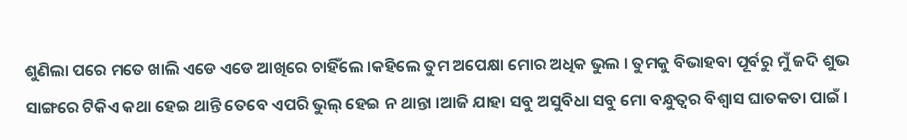ଶୁଣିଲା ପରେ ମତେ ଖାଲି ଏଡେ ଏଡେ ଆଖିରେ ଚାହିଁଲେ ।କହିଲେ ତୁମ ଅପେକ୍ଷା ମୋର ଅଧିକ ଭୁଲ । ତୁମକୁ ବିଭାହବା ପୂର୍ବରୁ ମୁଁ ଜଦି ଶୁଭ ସାଙ୍ଗରେ ଟିକିଏ କଥା ହେଇ ଥାନ୍ତି ତେବେ ଏପରି ଭୁଲ୍ ହେଇ ନ ଥାନ୍ତା ।ଆଜି ଯାହା ସବୁ ଅସୁବିଧା ସବୁ ମୋ ବନ୍ଧୁତ୍ବର ବିଶ୍ୱାସ ଘାତକତା ପାଇଁ ।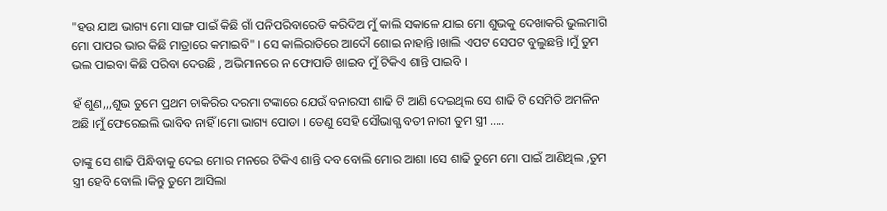"ହଉ ଯାଅ ଭାଗ୍ୟ ମୋ ସାଙ୍ଗ ପାଇଁ କିଛି ଗାଁ ପନିପରିବାରେଡି କରିଦିଅ ମୁଁ କାଲି ସକାଳେ ଯାଇ ମୋ ଶୁଭକୁ ଦେଖାକରି ଭୁଲମାଗି ମୋ ପାପର ଭାର କିଛି ମାତ୍ରାରେ କମାଇବି" । ସେ କାଲିରାତିରେ ଆଦୌ ଶୋଇ ନାହାନ୍ତି ।ଖାଲି ଏପଟ ସେପଟ ବୁଲୁଛନ୍ତି ।ମୁଁ ତୁମ ଭଲ ପାଇବା କିଛି ପରିବା ଦେଉଛି , ଅଭିମାନରେ ନ ଫୋପାଡି ଖାଇବ ମୁଁ ଟିକିଏ ଶାନ୍ତି ପାଇବି ।

ହଁ ଶୁଣ,,,ଶୁଭ ତୁମେ ପ୍ରଥମ ଚାକିରିର ଦରମା ଟଙ୍କାରେ ଯେଉଁ ବନାରସୀ ଶାଢି ଟି ଆଣି ଦେଇଥିଲ ସେ ଶାଢି ଟି ସେମିତି ଅମଳିନ ଅଛି ।ମୁଁ ଫେରେଇଲି ଭାବିବ ନାହିଁ ।ମୋ ଭାଗ୍ୟ ପୋଡା । ତେଣୁ ସେହି ସୌଭାଗ୍ଯ ବତୀ ନାରୀ ତୁମ ସ୍ତ୍ରୀ .....

ତାଙ୍କୁ ସେ ଶାଢି ପିନ୍ଧିବାକୁ ଦେଇ ମୋର ମନରେ ଟିକିଏ ଶାନ୍ତି ଦବ ବୋଲି ମୋର ଆଶା ।ସେ ଶାଢି ତୁମେ ମୋ ପାଇଁ ଆଣିଥିଲ ,ତୁମ ସ୍ତ୍ରୀ ହେବି ବୋଲି ।କିନ୍ତୁ ତୁମେ ଆସିଲା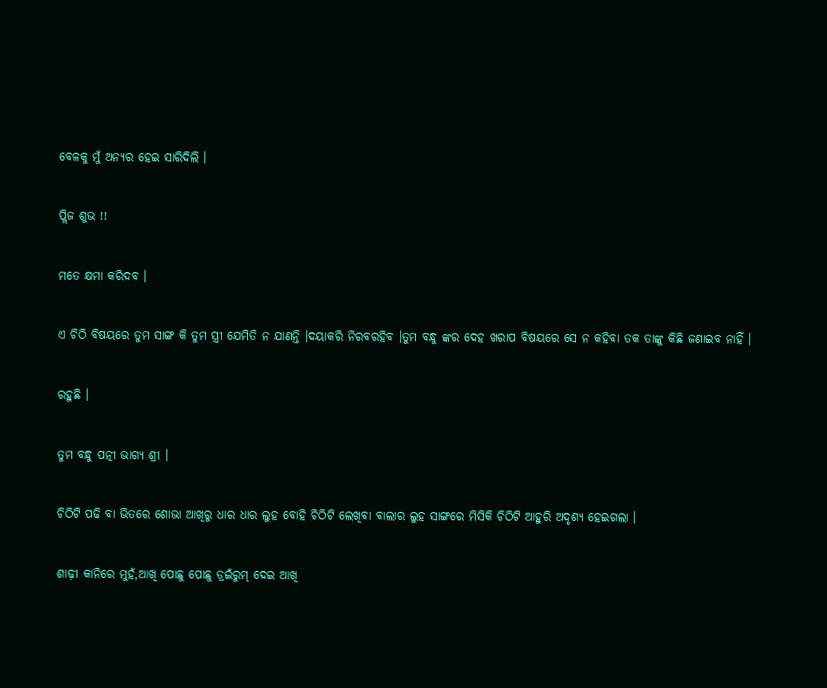ବେଳକୁ ମୁଁ ଅନ୍ୟର ହେଇ ସାରିଦିଲି ।

ପ୍ଲିଜ ଶୁଭ !!

ମତେ କ୍ଷମା କରିଦବ ।

ଏ ଚିଠି ବିଷୟରେ ତୁମ ସାଙ୍ଗ କି ତୁମ ସ୍ତ୍ରୀ ଯେମିତି ନ ଯାଣନ୍ତି ।ଦୟାକରି ନିରବରହିବ ।ତୁମ ବନ୍ଧୁ ଙ୍କର ଦେହ ଖରାପ ବିଷୟରେ ସେ ନ କହିବା ତକ ତାଙ୍କୁ କିଛି ଜଣାଇବ ନାହିଁ ।

ରହୁଛି ।

ତୁମ ବନ୍ଧୁ ପତ୍ନୀ ଭାଗ୍ୟ ଶ୍ରୀ ।

ଚିଠିଟି ପଢି ବା ଭିତରେ ଶୋଭା ଆଖିରୁ ଧାର ଧାର ଲୁହ ବୋହି ଚିଠିଟି ଲେଖିବା ବାଲାର ଲୁହ ସାଙ୍ଗରେ ମିସିକି ଚିଠିଟି ଆହୁରି ଅଦୃଶ୍ୟ ହେଇଗଲା ।

ଶାଢ଼ୀ କାନିରେ ମୁହଁ,ଆଖି ପୋଛୁ ପୋଛୁ ଡ୍ରଇଁରୁମ୍ ଦେଇ ଆଖି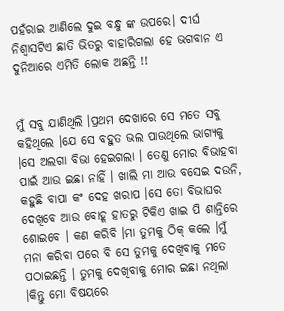ପହଁରାଇ ଆଣିଲେ ଦୁଇ ବନ୍ଧୁ ଙ୍କ ଉପରେ। ଦୀର୍ଘ ନିଶ୍ବାସଟିଏ ଛାତି ଭିତରୁ ବାହାରିଗଲା ହେ ଭଗବାନ ଏ ଦୁନିଆରେ ଏମିତି ଲୋକ ଅଛନ୍ତି !!


ମୁଁ ସବୁ ଯାଣିଥିଲି ।ପ୍ରଥମ ଦେଖାରେ ସେ ମତେ ସବୁ କହିଥିଲେ ।ଯେ ସେ ବହୁତ ଭଲ ପାଉଥିଲେ ଭାଗ୍ୟକୁ ।ସେ ଅଲଗା ବିଭା ହେଇଗଲା । ତେଣୁ ମୋର ବିଭାହବା ପାଇଁ ଆଉ ଇଛା ନାହିଁ । ଖାଲି ମା ଆଉ ବସେଇ ଦଉନି, କହୁଛି ବାପା କଂ ଦେହ ଖରାପ ।ସେ ତୋ ବିଭାଘର ଦେଖିବେ ଆଉ ବୋହୂ ହାତରୁ ଟିକିଏ ଖାଇ ପି ଶାନ୍ତିରେ ଶୋଇବେ । କଣ କରିବି ।ମା ତୁମକୁ ଠିକ୍ କଲେ ।ମୁଁ ମନା କରିବା ପରେ ବି ସେ ତୁମକୁ ଦେଖିବାକୁ ମତେ ପଠାଇଛନ୍ତି । ତୁମକୁ ଦେଖିବାକୁ ମୋର ଇଛା ନଥିଲା ।କିନ୍ତୁ ମୋ ବିଷୟରେ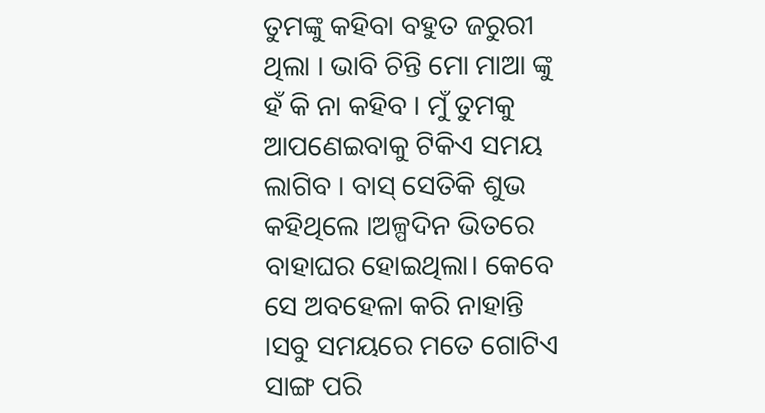ତୁମଙ୍କୁ କହିବା ବହୁତ ଜରୁରୀ ଥିଲା । ଭାବି ଚିନ୍ତି ମୋ ମାଆ ଙ୍କୁ ହଁ କି ନା କହିବ । ମୁଁ ତୁମକୁ ଆପଣେଇବାକୁ ଟିକିଏ ସମୟ ଲାଗିବ । ବାସ୍ ସେତିକି ଶୁଭ କହିଥିଲେ ।ଅଳ୍ପଦିନ ଭିତରେ ବାହାଘର ହୋଇଥିଲା। କେବେ ସେ ଅବହେଳା କରି ନାହାନ୍ତି ।ସବୁ ସମୟରେ ମତେ ଗୋଟିଏ ସାଙ୍ଗ ପରି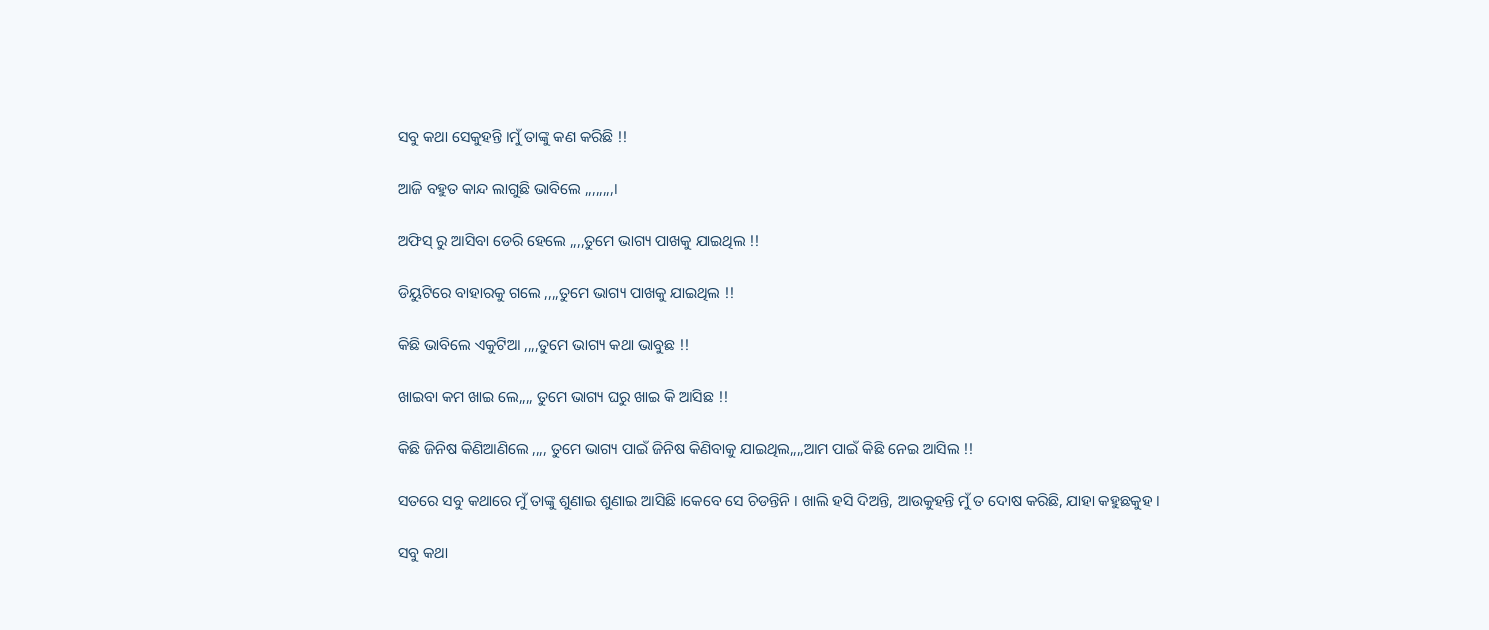ସବୁ କଥା ସେକୁହନ୍ତି ।ମୁଁ ତାଙ୍କୁ କଣ କରିଛି !!

ଆଜି ବହୁତ କାନ୍ଦ ଲାଗୁଛି ଭାବିଲେ ,,,,,,,,।

ଅଫିସ୍ ରୁ ଆସିବା ଡେରି ହେଲେ ,,,,ତୁମେ ଭାଗ୍ୟ ପାଖକୁ ଯାଇଥିଲ !!

ଡିୟୁଟିରେ ବାହାରକୁ ଗଲେ ,,,,ତୁମେ ଭାଗ୍ୟ ପାଖକୁ ଯାଇଥିଲ !!

କିଛି ଭାବିଲେ ଏକୁଟିଆ ,,,,ତୁମେ ଭାଗ୍ୟ କଥା ଭାବୁଛ !!

ଖାଇବା କମ ଖାଇ ଲେ,,,, ତୁମେ ଭାଗ୍ୟ ଘରୁ ଖାଇ କି ଆସିଛ !!

କିଛି ଜିନିଷ କିଣିଆଣିଲେ ,,,, ତୁମେ ଭାଗ୍ୟ ପାଇଁ ଜିନିଷ କିଣିବାକୁ ଯାଇଥିଲ,,,,ଆମ ପାଇଁ କିଛି ନେଇ ଆସିଲ !!

ସତରେ ସବୁ କଥାରେ ମୁଁ ତାଙ୍କୁ ଶୁଣାଇ ଶୁଣାଇ ଆସିଛି ।କେବେ ସେ ଚିଡନ୍ତିନି । ଖାଲି ହସି ଦିଅନ୍ତି, ଆଉକୁହନ୍ତି ମୁଁ ତ ଦୋଷ କରିଛି, ଯାହା କହୁଛକୁହ ।

ସବୁ କଥା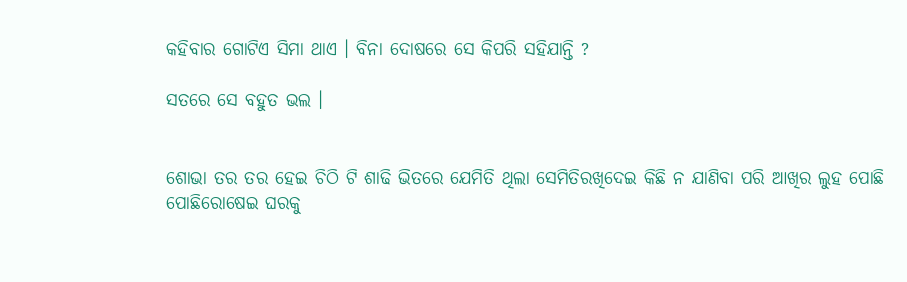କହିବାର ଗୋଟିଏ ସିମା ଥାଏ । ବିନା ଦୋଷରେ ସେ କିପରି ସହିଯାନ୍ତି ?

ସତରେ ସେ ବହୁତ ଭଲ ।


ଶୋଭା ତର ତର ହେଇ ଚିଠି ଟି ଶାଢି ଭିତରେ ଯେମିତି ଥିଲା ସେମିତିରଖିଦେଇ କିଛି ନ ଯାଣିବା ପରି ଆଖିର ଲୁହ ପୋଛି ପୋଛିରୋଷେଇ ଘରକୁ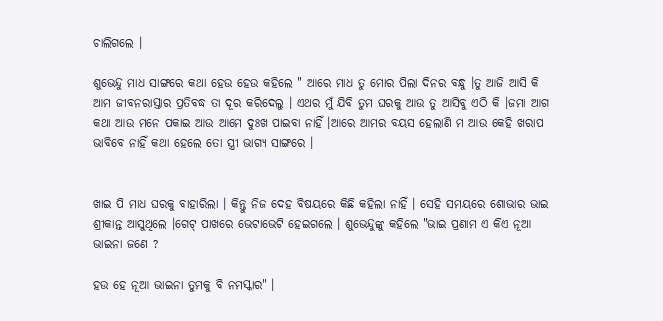ଚାଲିଗଲେ ।

ଶୁଭେନ୍ଦୁ ମାଧ ସାଙ୍ଗରେ କଥା ହେଉ ହେଉ କହିଲେ " ଆରେ ମାଧ ତୁ ମୋର ପିଲା ଦିନର ବନ୍ଧୁ ।ତୁ ଆଜି ଆସି କି ଆମ ଜୀବନରାସ୍ତାର ପ୍ରତିବଦ୍ଧ ତା ଦୂର କରିଦେଲୁ । ଏଥର ମୁଁ ଯିବି ତୁମ ଘରକୁ ଆଉ ତୁ ଆସିବୁ ଏଠି କି ।ଜମା ଆଗ କଥା ଆଉ ମନେ ପକାଇ ଆଉ ଆମେ ଦୁଃଖ ପାଇବା ନାହିଁ ।ଆରେ ଆମର ବୟସ ହେଲାଣି ମ ଆଉ କେହି ଖରାପ ଭାବିବେ ନାହିଁ କଥା ହେଲେ ତୋ ସ୍ତ୍ରୀ ଭାଗ୍ୟ ସାଙ୍ଗରେ ।


ଖାଇ ପି ମାଧ ଘରକୁ ବାହାରିଲା । କିନ୍ତୁ ନିଜ ଦେହ ବିଷୟରେ କିଛି କହିଲା ନାହିଁ । ସେହି ସମୟରେ ଶୋଭାର ଭାଇ ଶ୍ରୀକାନ୍ତ ଆସୁଥିଲେ ।ଗେଟ୍ ପାଖରେ ଭେଟାଭେଟି ହେଇଗଲେ । ଶୁଭେନ୍ଦୁଙ୍କୁ କହିଲେ "ଭାଇ ପ୍ରଣାମ ଏ କିଏ ନୂଆ ଭାଇନା ଜଣେ ?

ହଉ ହେ ନୂଆ ଭାଇନା ତୁମକୁ ବି ନମସ୍କାର" ।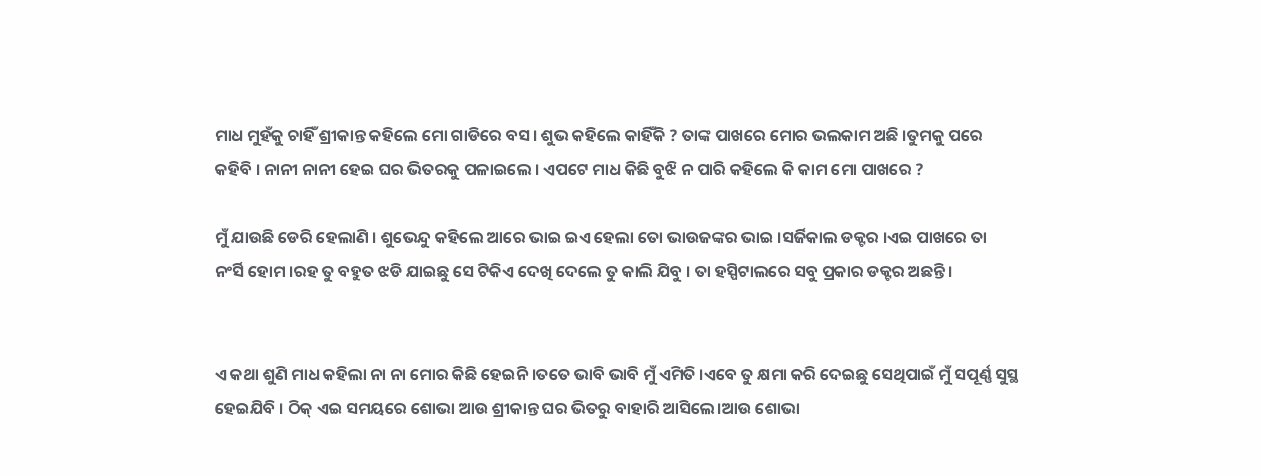ମାଧ ମୁହଁକୁ ଚାହିଁ ଶ୍ରୀକାନ୍ତ କହିଲେ ମୋ ଗାଡିରେ ବସ। ଶୁଭ କହିଲେ କାହିଁକି ? ତାଙ୍କ ପାଖରେ ମୋର ଭଲକାମ ଅଛି ।ତୁମକୁ ପରେ କହିବି । ନାନୀ ନାନୀ ହେଇ ଘର ଭିତରକୁ ପଳାଇଲେ । ଏପଟେ ମାଧ କିଛି ବୁଝି ନ ପାରି କହିଲେ କି କାମ ମୋ ପାଖରେ ?

ମୁଁ ଯାଉଛି ଡେରି ହେଲାଣି । ଶୁଭେନ୍ଦୁ କହିଲେ ଆରେ ଭାଇ ଇଏ ହେଲା ତୋ ଭାଉଜଙ୍କର ଭାଇ ।ସର୍ଜିକାଲ ଡକ୍ଟର ।ଏଇ ପାଖରେ ତା ନଂର୍ସି ହୋମ ।ରହ ତୁ ବହୁତ ଝଡି ଯାଇଛୁ ସେ ଟିକିଏ ଦେଖି ଦେଲେ ତୁ କାଲି ଯିବୁ । ତା ହସ୍ପିଟାଲରେ ସବୁ ପ୍ରକାର ଡକ୍ଟର ଅଛନ୍ତି ।


ଏ କଥା ଶୁଣି ମାଧ କହିଲା ନା ନା ମୋର କିଛି ହେଇନି ।ତତେ ଭାବି ଭାବି ମୁଁ ଏମିତି ।ଏବେ ତୁ କ୍ଷମା କରି ଦେଇଛୁ ସେଥିପାଇଁ ମୁଁ ସପୂର୍ଣ୍ଣ ସୁସ୍ଥ ହେଇଯିବି । ଠିକ୍ ଏଇ ସମୟରେ ଶୋଭା ଆଉ ଶ୍ରୀକାନ୍ତ ଘର ଭିତରୁ ବାହାରି ଆସିଲେ।ଆଉ ଶୋଭା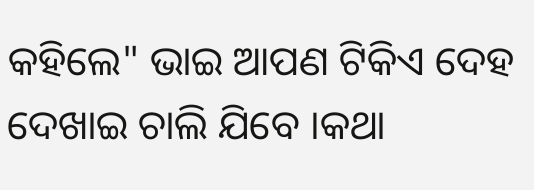କହିଲେ" ଭାଇ ଆପଣ ଟିକିଏ ଦେହ ଦେଖାଇ ଚାଲି ଯିବେ ।କଥା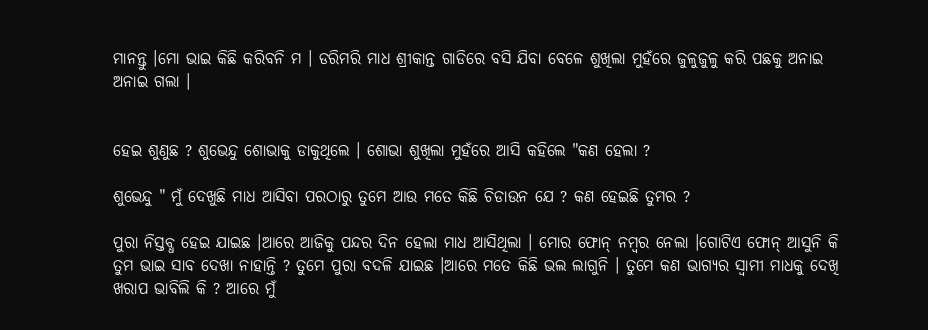ମାନନ୍ତୁ ।ମୋ ଭାଇ କିଛି କରିବନି ମ । ଡରିମରି ମାଧ ଶ୍ରୀକାନ୍ତ ଗାଡିରେ ବସି ଯିବା ବେଳେ ଶୁଖିଲା ମୁହଁରେ ଜୁଳୁଜୁଳୁ କରି ପଛକୁ ଅନାଇ ଅନାଇ ଗଲା ।


ହେଇ ଶୁଣୁଛ ? ଶୁଭେନ୍ଦୁ ଶୋଭାକୁ ଡାକୁଥିଲେ । ଶୋଭା ଶୁଖିଲା ମୁହଁରେ ଆସି କହିଲେ "କଣ ହେଲା ?

ଶୁଭେନ୍ଦୁ " ମୁଁ ଦେଖୁଛି ମାଧ ଆସିବା ପରଠାରୁ ତୁମେ ଆଉ ମତେ କିଛି ଚିଡାଉନ ଯେ ? କଣ ହେଇଛି ତୁମର ?

ପୁରା ନିସ୍ତବ୍ଧ ହେଇ ଯାଇଛ ।ଆରେ ଆଜିକୁ ପନ୍ଦର ଦିନ ହେଲା ମାଧ ଆସିଥିଲା । ମୋର ଫୋନ୍ ନମ୍ବର ନେଲା ।ଗୋଟିଏ ଫୋନ୍ ଆସୁନି କି ତୁମ ଭାଇ ସାବ ଦେଖା ନାହାନ୍ତି ? ତୁମେ ପୁରା ବଦଳି ଯାଇଛ ।ଆରେ ମତେ କିଛି ଭଲ ଲାଗୁନି । ତୁମେ କଣ ଭାଗ୍ୟର ସ୍ବାମୀ ମାଧକୁ ଦେଖି ଖରାପ ଭାବିଲି କି ? ଆରେ ମୁଁ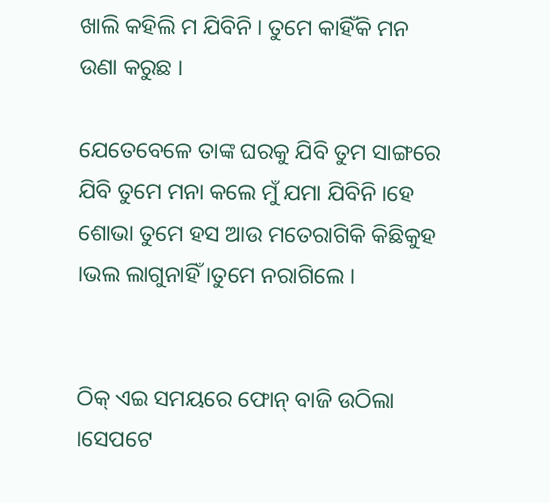ଖାଲି କହିଲି ମ ଯିବିନି । ତୁମେ କାହିଁକି ମନ ଉଣା କରୁଛ ।

ଯେତେବେଳେ ତାଙ୍କ ଘରକୁ ଯିବି ତୁମ ସାଙ୍ଗରେ ଯିବି ତୁମେ ମନା କଲେ ମୁଁ ଯମା ଯିବିନି ।ହେ ଶୋଭା ତୁମେ ହସ ଆଉ ମତେରାଗିକି କିଛିକୁହ ।ଭଲ ଲାଗୁନାହିଁ ।ତୁମେ ନରାଗିଲେ ।


ଠିକ୍ ଏଇ ସମୟରେ ଫୋନ୍ ବାଜି ଉଠିଲା ।ସେପଟେ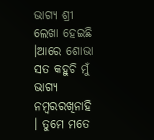ଭାଗ୍ୟ ଶ୍ରୀ ଲେଖା ହେଇଛି ।ଆରେ ଶୋଭା ସତ କହୁଚି ମୁଁ ଭାଗ୍ୟ ନମ୍ବରରଖିନାହି । ତୁମେ ମତେ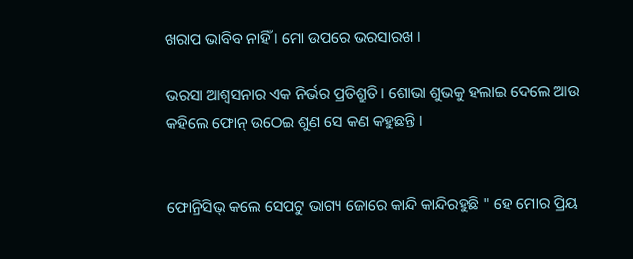ଖରାପ ଭାବିବ ନାହିଁ । ମୋ ଉପରେ ଭରସାରଖ ।

ଭରସା ଆଶ୍ୱସନାର ଏକ ନିର୍ଭର ପ୍ରତିଶ୍ରୁତି। ଶୋଭା ଶୁଭକୁ ହଲାଇ ଦେଲେ ଆଉ କହିଲେ ଫୋନ୍ ଉଠେଇ ଶୁଣ ସେ କଣ କହୁଛନ୍ତି ।


ଫୋନ୍ରିସିଭ୍ କଲେ ସେପଟୁ ଭାଗ୍ୟ ଜୋରେ କାନ୍ଦି କାନ୍ଦିରହୁଛି " ହେ ମୋର ପ୍ରିୟ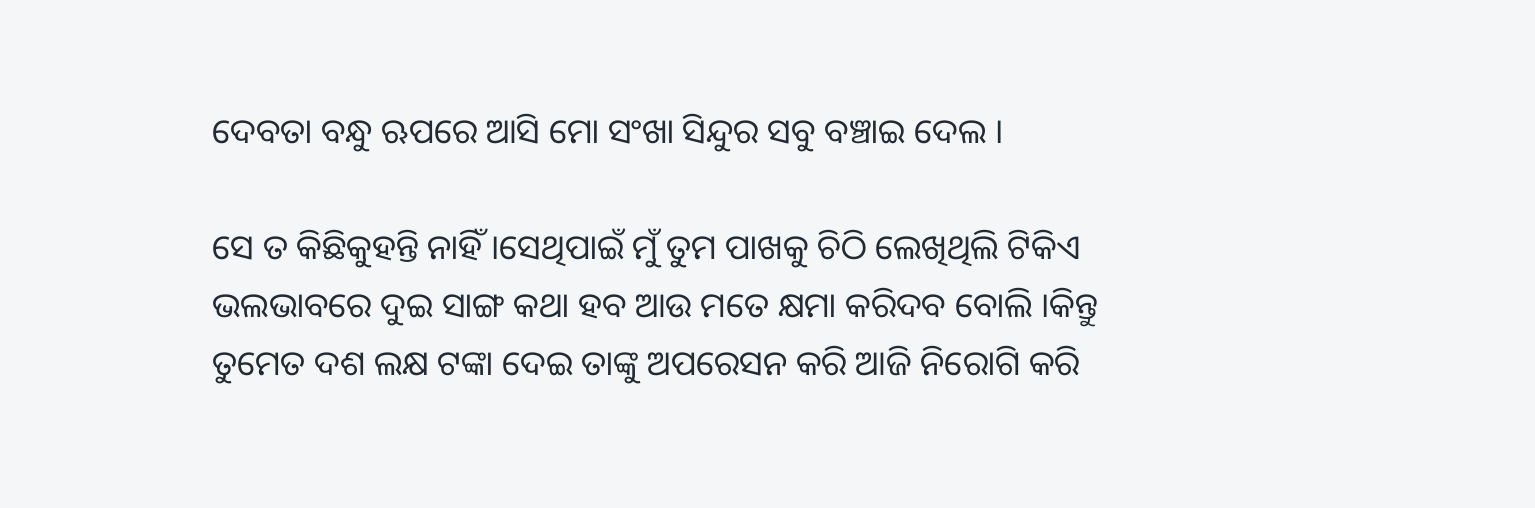ଦେବତା ବନ୍ଧୁ ଋପରେ ଆସି ମୋ ସଂଖା ସିନ୍ଦୁର ସବୁ ବଞ୍ଚାଇ ଦେଲ ।

ସେ ତ କିଛିକୁହନ୍ତି ନାହିଁ ।ସେଥିପାଇଁ ମୁଁ ତୁମ ପାଖକୁ ଚିଠି ଲେଖିଥିଲି ଟିକିଏ ଭଲଭାବରେ ଦୁଇ ସାଙ୍ଗ କଥା ହବ ଆଉ ମତେ କ୍ଷମା କରିଦବ ବୋଲି ।କିନ୍ତୁ ତୁମେତ ଦଶ ଲକ୍ଷ ଟଙ୍କା ଦେଇ ତାଙ୍କୁ ଅପରେସନ କରି ଆଜି ନିରୋଗି କରି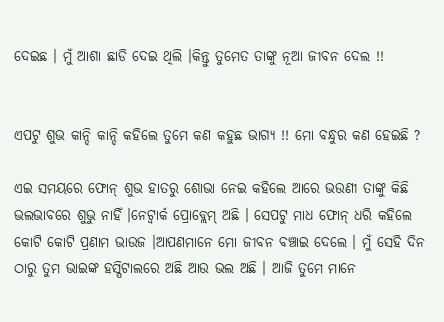ଦେଇଛ । ମୁଁ ଆଶା ଛାଡି ଦେଇ ଥିଲି ।କିନ୍ତୁ ତୁମେତ ତାଙ୍କୁ ନୂଆ ଜୀବନ ଦେଲ !!


ଏପଟୁ ଶୁଭ କାନ୍ଦି କାନ୍ଦି କହିଲେ ତୁମେ କଣ କହୁଛ ଭାଗ୍ୟ !! ମୋ ବନ୍ଧୁର କଣ ହେଇଛି ?

ଏଇ ସମୟରେ ଫୋନ୍ ଶୁଭ ହାତରୁ ଶୋଭା ନେଇ କହିଲେ ଆରେ ଭଉଣୀ ତାଙ୍କୁ କିଛି ଭଲଭାବରେ ଶୁଭୁ ନାହିଁ ।ନେଟ୍ୱାର୍କ ପ୍ରୋବ୍ଲେମ୍ ଅଛି । ସେପଟୁ ମାଧ ଫୋନ୍ ଧରି କହିଲେ କୋଟି କୋଟି ପ୍ରଣାମ ଭାଉଜ ।ଆପଣମାନେ ମୋ ଜୀବନ ବଞ୍ଚାଇ ଦେଲେ । ମୁଁ ସେହି ଦିନ ଠାରୁ ତୁମ ଭାଇଙ୍କ ହସ୍ପିଟାଲରେ ଅଛି ଆଉ ଭଲ ଅଛି । ଆଜି ତୁମେ ମାନେ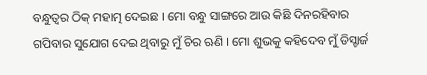ବନ୍ଧୁତ୍ବର ଠିକ୍ ମହାତ୍ମ ଦେଇଛ । ମୋ ବନ୍ଧୁ ସାଙ୍ଗରେ ଆଉ କିଛି ଦିନରହିବାର ଗପିବାର ସୁଯୋଗ ଦେଇ ଥିବାରୁ ମୁଁ ଚିର ଋଣି । ମୋ ଶୁଭକୁ କହିଦେବ ମୁଁ ଡିସ୍ଚାର୍ଜ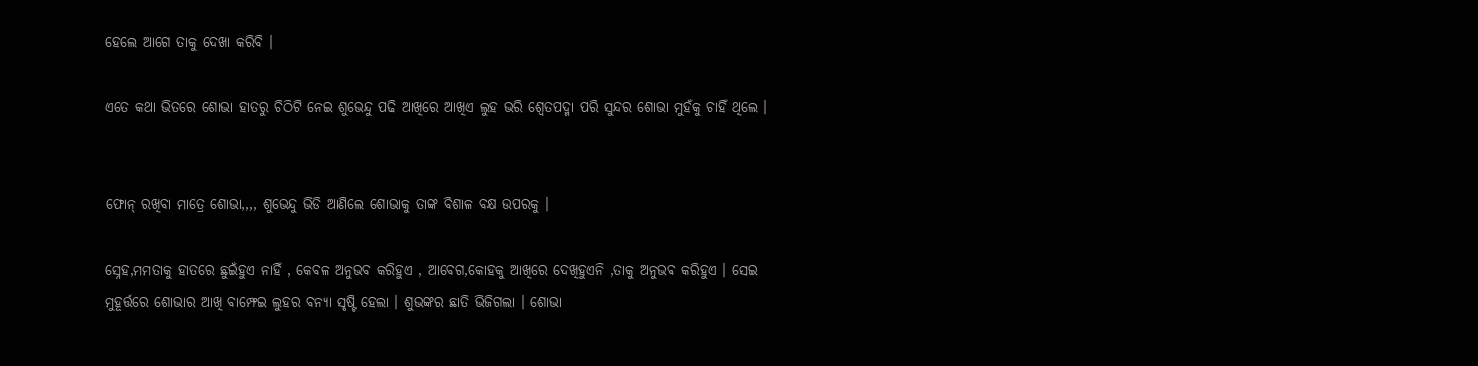ହେଲେ ଆଗେ ତାକୁ ଦେଖା କରିବି ।

ଏତେ କଥା ଭିତରେ ଶୋଭା ହାତରୁ ଚିଠିଟି ନେଇ ଶୁଭେନ୍ଦୁ ପଢି ଆଖିରେ ଆଖିଏ ଲୁହ ଭରି ଶ୍ବେତପଦ୍ମା ପରି ସୁନ୍ଦର ଶୋଭା ମୁହଁକୁ ଚାହିଁ ଥିଲେ ।


ଫୋନ୍ ରଖିବା ମାତ୍ରେ ଶୋଭା,,,, ଶୁଭେନ୍ଦୁ ଭିଡି ଆଣିଲେ ଶୋଭାକୁ ତାଙ୍କ ବିଶାଳ ବକ୍ଷ ଉପରକୁ ।

ସ୍ନେହ,ମମତାକୁ ହାତରେ ଛୁଇଁହୁଏ ନାହିଁ , କେବଳ ଅନୁଭବ କରିହୁଏ , ଆବେଗ,କୋହକୁ ଆଖିରେ ଦେଖିହୁଏନି ,ତାକୁ ଅନୁଭଵ କରିହୁଏ । ସେଇ ମୁହୂର୍ତ୍ତରେ ଶୋଭାର ଆଖି ବାମ୍ଫେଇ ଲୁହର ବନ୍ୟା ସୃଷ୍ଟି ହେଲା । ଶୁଭଙ୍କର ଛାତି ଭିଜିଗଲା । ଶୋଭା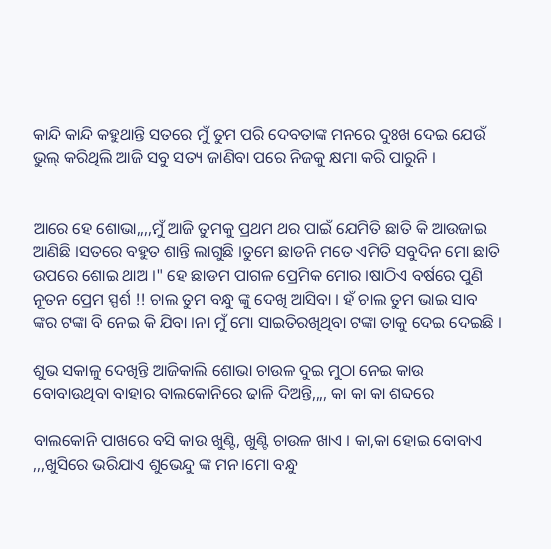କାନ୍ଦି କାନ୍ଦି କହୁଥାନ୍ତି ସତରେ ମୁଁ ତୁମ ପରି ଦେବତାଙ୍କ ମନରେ ଦୁଃଖ ଦେଇ ଯେଉଁ ଭୁଲ୍ କରିଥିଲି ଆଜି ସବୁ ସତ୍ୟ ଜାଣିବା ପରେ ନିଜକୁ କ୍ଷମା କରି ପାରୁନି ।


ଆରେ ହେ ଶୋଭା,,,,ମୁଁ ଆଜି ତୁମକୁ ପ୍ରଥମ ଥର ପାଇଁ ଯେମିତି ଛାତି କି ଆଉଜାଇ ଆଣିଛି ।ସତରେ ବହୁତ ଶାନ୍ତି ଲାଗୁଛି ।ତୁମେ ଛାଡନି ମତେ ଏମିତି ସବୁଦିନ ମୋ ଛାତି ଉପରେ ଶୋଇ ଥାଅ ।" ହେ ଛାଡମ ପାଗଳ ପ୍ରେମିକ ମୋର ।ଷାଠିଏ ବର୍ଷରେ ପୁଣି ନୂତନ ପ୍ରେମ ସ୍ପର୍ଶ !! ଚାଲ ତୁମ ବନ୍ଧୁ ଙ୍କୁ ଦେଖି ଆସିବା । ହଁ ଚାଲ ତୁମ ଭାଇ ସାବ ଙ୍କର ଟଙ୍କା ବି ନେଇ କି ଯିବା ।ନା ମୁଁ ମୋ ସାଇତିରଖିଥିବା ଟଙ୍କା ତାକୁ ଦେଇ ଦେଇଛି ।

ଶୁଭ ସକାଳୁ ଦେଖିନ୍ତି ଆଜିକାଲି ଶୋଭା ଚାଉଳ ଦୁଇ ମୁଠା ନେଇ କାଉ ବୋବାଉଥିବା ବାହାର ବାଲକୋନିରେ ଢାଳି ଦିଅନ୍ତି,,,, କା କା କା ଶବ୍ଦରେ

ବାଲକୋନି ପାଖରେ ବସି କାଉ ଖୁଣ୍ଟି, ଖୁଣ୍ଟି ଚାଉଳ ଖାଏ । କା,କା ହୋଇ ବୋବାଏ ,,,ଖୁସିରେ ଭରିଯାଏ ଶୁଭେନ୍ଦୁ ଙ୍କ ମନ।ମୋ ବନ୍ଧୁ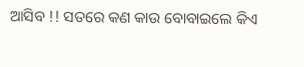ଆସିବ !! ସତରେ କଣ କାଉ ବୋବାଇଲେ କିଏ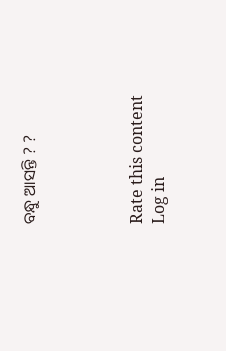ବନ୍ଧୁ ଆସନ୍ତି ? ?




Rate this content
Log in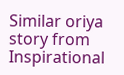Similar oriya story from Inspirational